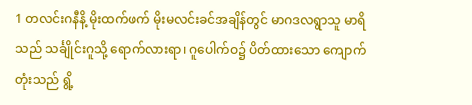1 တလင်းဂနီနိ့ မိုးထက်ဖက် မိုးမလင်းခင်အချိန်တွင် မာဂဒလရွာသူ မာရိသည် သင်္ချိုင်းဂူသို့ ရောက်လားရာ၊ ဂူပေါက်ဝ၌ ပိတ်ထားသော ကျောက်တုံးသည် ရွိ့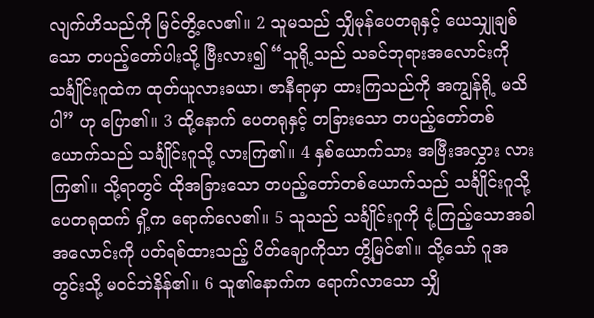လျက်ဟိသည်ကို မြင်တွိ့လေ၏။ 2 သူမသည် သျှိမုန်ပေတရုနှင့် ယေသျှုချစ်သော တပည့်တော်ပါးသို့ ဗြီးလား၍ “သူရို့သည် သခင်ဘုရားအလောင်းကို သင်္ချိုင်းဂူထဲက ထုတ်ယူလားခယာ၊ ဇာနီရာမှာ ထားကြသည်ကို အကျွန်ရို့ မသိပါ” ဟု ပြော၏။ 3 ထို့နောက် ပေတရုနှင့် တခြားသော တပည့်တော်တစ်ယောက်သည် သင်္ချိုင်းဂူသို့ လားကြ၏။ 4 နှစ်ယောက်သား အဗြီးအလွှား လားကြ၏။ သို့ရာတွင် ထိုအခြားသော တပည့်တော်တစ်ယောက်သည် သင်္ချိုင်းဂူသို့ ပေတရုထက် ရှိ့က ရောက်လေ၏။ 5 သူသည် သင်္ချိုင်းဂူကို ငုံ့ကြည့်သောအခါ အလောင်းကို ပတ်ရစ်ထားသည့် ပိတ်ချောကိုသာ တွိ့မြင်၏။ သို့သော် ဂူအတွင်းသို့ မဝင်ဘဲနိန်၏။ 6 သူ၏နောက်က ရောက်လာသော သျှိ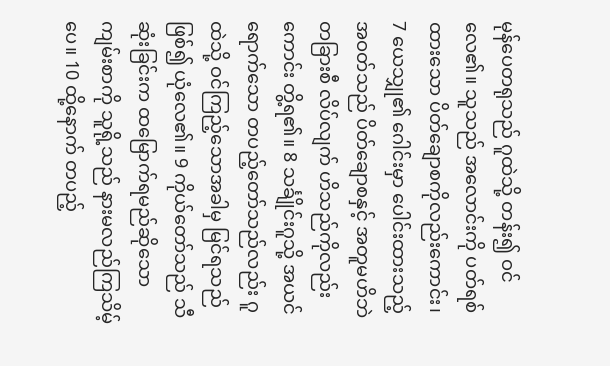မုန်ပေတရုသည် ဂူထဲသို့ တန်း၍ ဝင်လေ၏။ သူသည် အလောင်းကို ပတ်ရစ်ထားသော ပိတ်ချောစကိုလည်းကောင်း၊ 7 ယေသျှု၏ ဂေါင်းမှာ ပေါင်းထားသည့် အဝတ်သည် ပိတ်ချောစနှင့် အတူမဟိဘဲ တခြားစီ လိပ်လျက် ဟိသည်ကိုလည်းကောင်း တွိ့ရ၏။ 8 သင်္ချိုင်းဂူသို့ အယင်ရောက်သော တပည့်တော်သည်လည်း ဂူထဲသို့ ဝင်ကြည့်သောအခါမှ မြင်ရသည်ဖြစ်၍ ယုံလေ၏။ 9 ကိုယ်တော်သည် သီဆုံးခြင်းက ထမြောက်ရမည်ဆိုသော ကျမ်းစာကို သူရို့သည် နားမလည်ကြသိမ့်ပေ။ 10 ထို့နောက် တပည့်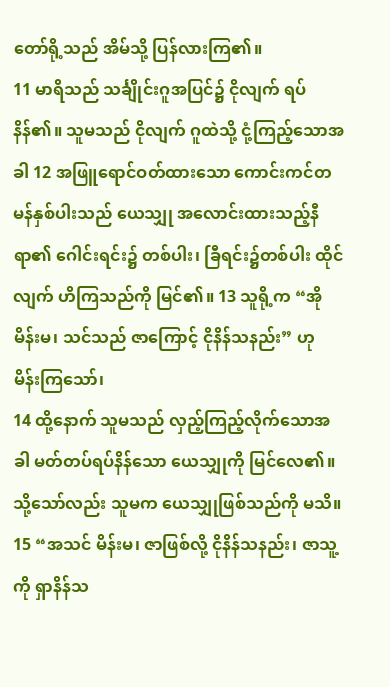တော်ရို့သည် အိမ်သို့ ပြန်လားကြ၏။
11 မာရိသည် သင်္ချိုင်းဂူအပြင်၌ ငိုလျက် ရပ်နိန်၏။ သူမသည် ငိုလျက် ဂူထဲသို့ ငုံ့ကြည့်သောအခါ 12 အဖြူရောင်ဝတ်ထားသော ကောင်းကင်တမန်နှစ်ပါးသည် ယေသျှု အလောင်းထားသည့်နီရာ၏ ဂေါင်းရင်း၌ တစ်ပါး၊ ခြီရင်း၌တစ်ပါး ထိုင်လျက် ဟိကြသည်ကို မြင်၏။ 13 သူရို့က “အို မိန်းမ၊ သင်သည် ဇာကြောင့် ငိုနိန်သနည်း” ဟု မိန်းကြသော်၊
14 ထို့နောက် သူမသည် လှည့်ကြည့်လိုက်သောအခါ မတ်တပ်ရပ်နိန်သော ယေသျှုကို မြင်လေ၏။ သို့သော်လည်း သူမက ယေသျှုဖြစ်သည်ကို မသိ။ 15 “အသင် မိန်းမ၊ ဇာဖြစ်လို့ ငိုနိန်သနည်း၊ ဇာသူ့ကို ရှာနိန်သ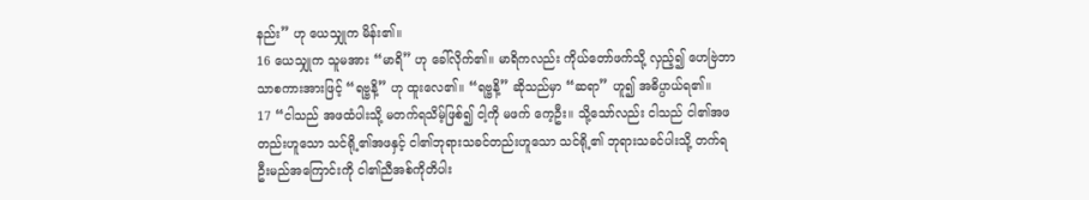နည်း” ဟု ယေသျှုက မိန်း၏။
16 ယေသျှုက သူမအား “မာရိ” ဟု ခေါ်လိုက်၏။ မာရိကလည်း ကိုယ်တော်ဖက်သို့ လှည့်၍ ဟေဗြဲဘာသာစကားအားဖြင့် “ရဗ္ဗနိ့” ဟု ထူးလေ၏။ “ရဗ္ဗနိ့” ဆိုသည်မှာ “ဆရာ” ဟူ၍ အဓိပ္ပာယ်ရ၏။
17 “ငါသည် အဖထံပါးသို့ မတက်ရသိမ့်ဖြစ်၍ ငါ့ကို မဖက် ကေ့ဦး။ သို့သော်လည်း ငါသည် ငါ၏အဖတည်းဟူသော သင်ရို့၏အဖနှင့် ငါ၏ဘုရားသခင်တည်းဟူသော သင်ရို့၏ ဘုရားသခင်ပါးသို့ တက်ရဦးမည်အကြောင်းကို ငါ၏ညီအစ်ကိုတိပါး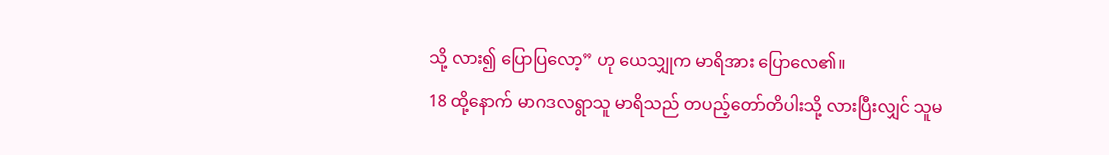သို့ လား၍ ပြောပြလော့” ဟု ယေသျှုက မာရိအား ပြောလေ၏။
18 ထို့နောက် မာဂဒလရွာသူ မာရိသည် တပည့်တော်တိပါးသို့ လားပြီးလျှင် သူမ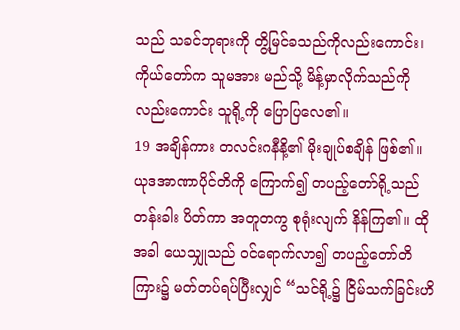သည် သခင်ဘုရားကို တွိ့မြင်ခသည်ကိုလည်းကောင်း၊ ကိုယ်တော်က သူမအား မည်သို့ မိန့်မှာလိုက်သည်ကိုလည်းကောင်း သူရို့ကို ပြောပြလေ၏။
19 အချိန်ကား တလင်းဂနီနိ့၏ မိုးချုပ်စချိန် ဖြစ်၏။ ယုဒအာဏာပိုင်တိကို ကြောက်၍ တပည့်တော်ရို့သည် တန်းခါး ပိတ်ကာ အတူတကွ စုရုံးလျက် နိန်ကြ၏။ ထိုအခါ ယေသျှုသည် ဝင်ရောက်လာ၍ တပည့်တော်တိကြား၌ မတ်တပ်ရပ်ပြီးလျှင် “သင်ရို့၌ ငြိမ်သက်ခြင်းဟိ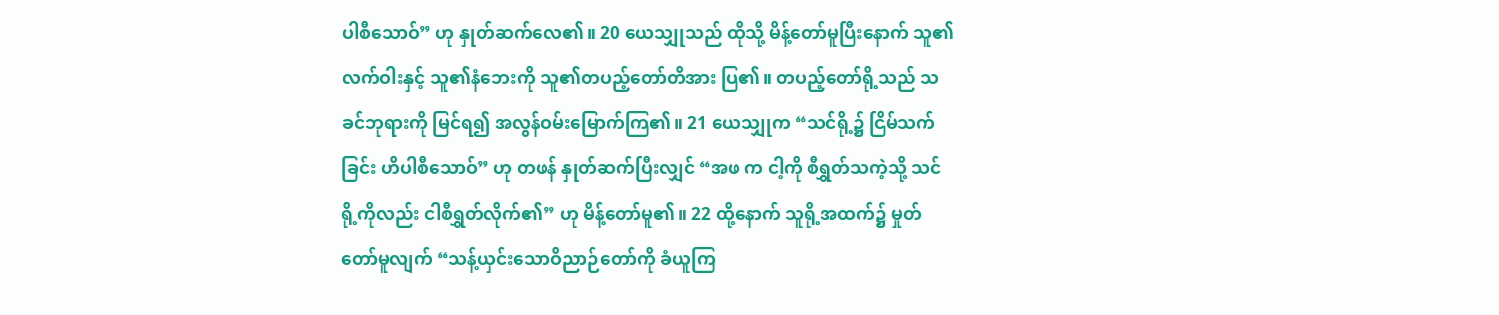ပါစီသောဝ်” ဟု နှုတ်ဆက်လေ၏။ 20 ယေသျှုသည် ထိုသို့ မိန့်တော်မူပြီးနောက် သူ၏လက်ဝါးနှင့် သူ၏နံဘေးကို သူ၏တပည့်တော်တိအား ပြ၏။ တပည့်တော်ရို့သည် သခင်ဘုရားကို မြင်ရ၍ အလွန်ဝမ်းမြောက်ကြ၏။ 21 ယေသျှုက “သင်ရို့၌ ငြိမ်သက်ခြင်း ဟိပါစီသောဝ်” ဟု တဖန် နှုတ်ဆက်ပြီးလျှင် “အဖ က ငါ့ကို စီရွှတ်သကဲ့သို့ သင်ရို့ကိုလည်း ငါစီရွှတ်လိုက်၏” ဟု မိန့်တော်မူ၏။ 22 ထို့နောက် သူရို့အထက်၌ မှုတ်တော်မူလျက် “သန့်ယှင်းသောဝိညာဉ်တော်ကို ခံယူကြ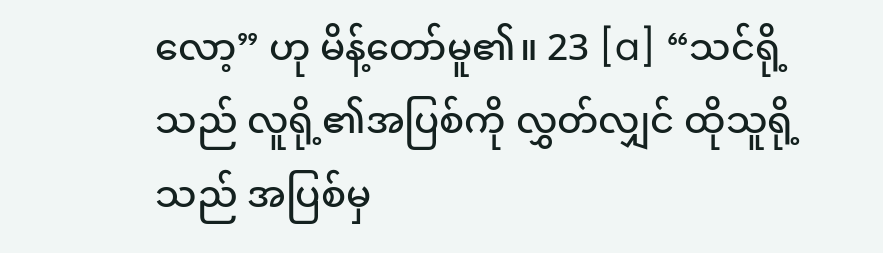လော့” ဟု မိန့်တော်မူ၏။ 23 [a] “သင်ရို့သည် လူရို့၏အပြစ်ကို လွှတ်လျှင် ထိုသူရို့သည် အပြစ်မှ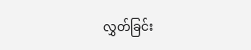လွှတ်ခြင်း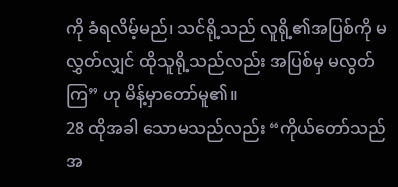ကို ခံရလိမ့်မည်၊ သင်ရို့သည် လူရို့၏အပြစ်ကို မလွှတ်လျှင် ထိုသူရို့သည်လည်း အပြစ်မှ မလွတ်ကြ” ဟု မိန့်မှာတော်မူ၏။
28 ထိုအခါ သောမသည်လည်း “ကိုယ်တော်သည် အ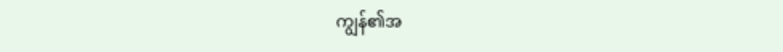ကျွန်၏အ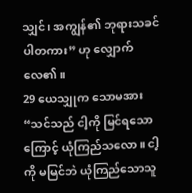သျှင်၊ အကျွန်၏ ဘုရားသခင် ပါတကား” ဟု လျှောက်လေ၏။
29 ယေသျှုက သောမအား “သင်သည် ငါ့ကို မြင်ရသောကြောင့် ယုံကြည်သလော။ ငါ့ကို မမြင်ဘဲ ယုံကြည်သောသူ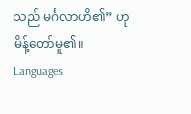သည် မင်္ဂလာဟိ၏” ဟု မိန့်တော်မူ၏။
Languages